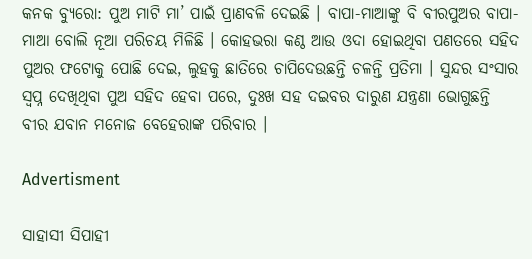କନକ ବ୍ୟୁରୋ: ପୁଅ ମାଟି ମା’ ପାଇଁ ପ୍ରାଣବଳି ଦେଇଛି । ବାପା-ମାଆଙ୍କୁ ବି ବୀରପୁଅର ବାପା-ମାଆ ବୋଲି ନୂଆ ପରିଚୟ ମିଳିଛି । କୋହଭରା କଣ୍ଠ ଆଉ ଓଦା ହୋଇଥିବା ପଣତରେ ସହିଦ ପୁଅର ଫଟୋକୁ ପୋଛି ଦେଇ, ଲୁହକୁ ଛାତିରେ ଚାପିଦେଉଛନ୍ତି ଚଳନ୍ତି ପ୍ରତିମା । ସୁନ୍ଦର ସଂସାର ସ୍ୱପ୍ନ ଦେଖିଥିବା ପୁଅ ସହିଦ ହେବା ପରେ, ଦୁଃଖ ସହ ଦଇବର ଦାରୁଣ ଯନ୍ତ୍ରଣା ଭୋଗୁଛନ୍ତି ବୀର ଯବାନ ମନୋଜ ବେହେରାଙ୍କ ପରିବାର ।

Advertisment

ସାହାସୀ ସିପାହୀ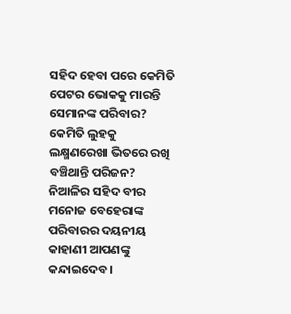ସହିଦ ହେବା ପରେ କେମିତି ପେଟର ଭୋକକୁ ମାରନ୍ତି ସେମାନଙ୍କ ପରିବାର? କେମିତି ଲୁହକୁ ଲକ୍ଷ୍ମଣରେଖା ଭିତରେ ରଖି ବଞ୍ଚିଥାନ୍ତି ପରିଜନ? ନିଆଳିର ସହିଦ ବୀର ମନୋଜ ବେହେରାଙ୍କ ପରିବାରର ଦୟନୀୟ କାହାଣୀ ଆପଣଙ୍କୁ କନ୍ଦାଇଦେବ ।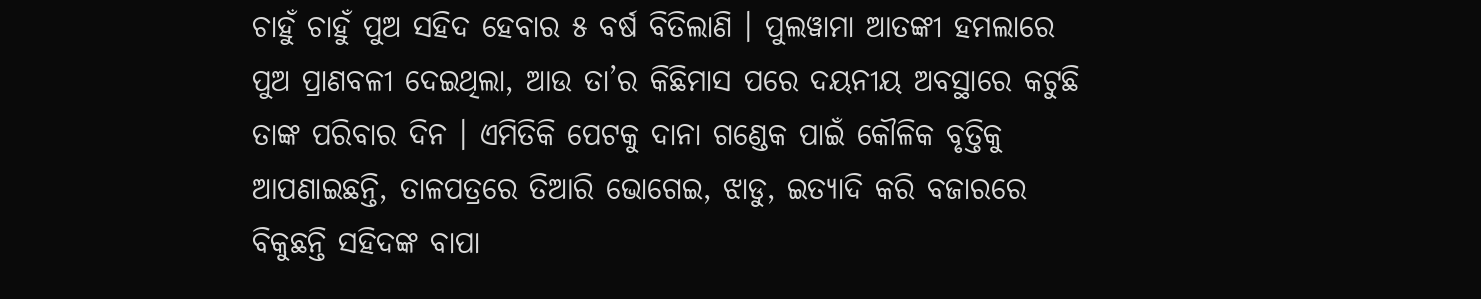ଚାହୁଁ ଚାହୁଁ ପୁଅ ସହିଦ ହେବାର ୫ ବର୍ଷ ବିତିଲାଣି । ପୁଲୱାମା ଆତଙ୍କୀ ହମଲାରେ ପୁଅ ପ୍ରାଣବଳୀ ଦେଇଥିଲା, ଆଉ ତା’ର କିଛିମାସ ପରେ ଦୟନୀୟ ଅବସ୍ଥାରେ କଟୁଛି ତାଙ୍କ ପରିବାର ଦିନ । ଏମିତିକି ପେଟକୁ ଦାନା ଗଣ୍ଡେକ ପାଇଁ କୌଳିକ ବୃତ୍ତିକୁ ଆପଣାଇଛନ୍ତି, ତାଳପତ୍ରରେ ତିଆରି ଭୋଗେଇ, ଝାଡୁ, ଇତ୍ୟାଦି କରି ବଜାରରେ ବିକୁଛନ୍ତି ସହିଦଙ୍କ ବାପା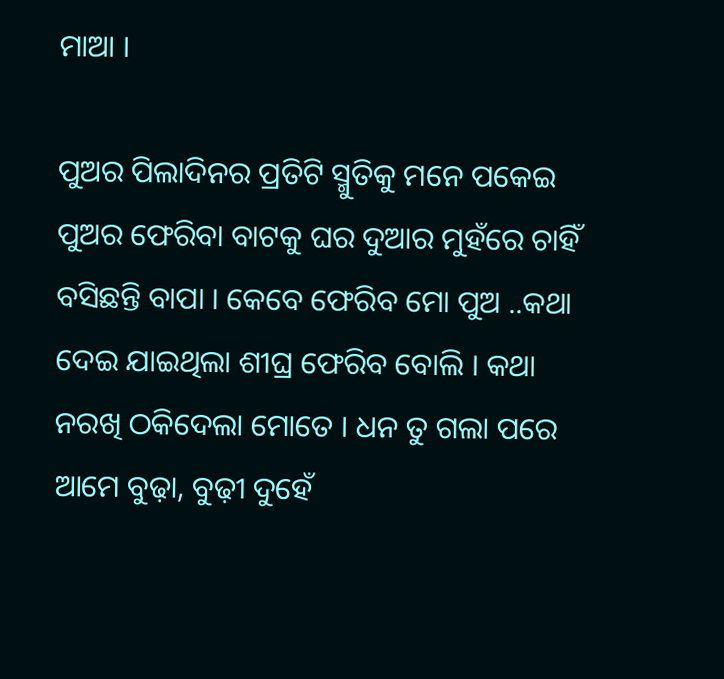ମାଆ ।

ପୁଅର ପିଲାଦିନର ପ୍ରତିଟି ସ୍ମୁତିକୁ ମନେ ପକେଇ ପୁଅର ଫେରିବା ବାଟକୁ ଘର ଦୁଆର ମୁହଁରେ ଚାହିଁ ବସିଛନ୍ତି ବାପା । କେବେ ଫେରିବ ମୋ ପୁଅ ..କଥା ଦେଇ ଯାଇଥିଲା ଶୀଘ୍ର ଫେରିବ ବୋଲି । କଥା ନରଖି ଠକିଦେଲା ମୋତେ । ଧନ ତୁ ଗଲା ପରେ ଆମେ ବୁଢ଼ା, ବୁଢ଼ୀ ଦୁହେଁ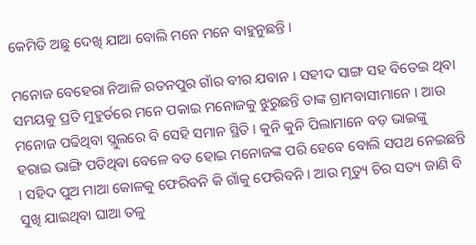କେମିତି ଅଛୁ ଦେଖି ଯାଆ ବୋଲି ମନେ ମନେ ବାହୁନୁଛନ୍ତି ।

ମନୋଜ ବେହେରା ନିଆଳି ରତନପୁର ଗାଁର ବୀର ଯବାନ । ସହୀଦ ସାଙ୍ଗ ସହ ବିତେଇ ଥିବା ସମୟକୁ ପ୍ରତି ମୁହୁର୍ତରେ ମନେ ପକାଇ ମନୋଜକୁ ଝୁରୁଛନ୍ତି ତାଙ୍କ ଗ୍ରାମବାସୀମାନେ । ଆଉ ମନୋଜ ପଢିଥିବା ସ୍ଲୁଲରେ ବି ସେହି ସମାନ ସ୍ଥିତି । କୁନି କୁନି ପିଲାମାନେ ବଡ଼ ଭାଇଙ୍କୁ ହରାଇ ଭାଙ୍ଗି ପଡିଥିବା ବେଳେ ବଡ ହୋଇ ମନୋଜଙ୍କ ପରି ହେବେ ବୋଲି ସପଥ ନେଇଛନ୍ତି । ସହିଦ ପୁଅ ମାଆ କୋଳକୁ ଫେରିବନି କି ଗାଁକୁ ଫେରିବନି । ଆଉ ମୃତ୍ୟୁ ଚିର ସତ୍ୟ ଜାଣି ବି ସୁଖି ଯାଇଥିବା ଘାଆ ତଳୁ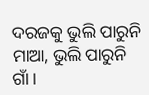ଦରଜକୁ ଭୁଲି ପାରୁନି ମାଆ, ଭୁଲି ପାରୁନି ଗାଁ ।